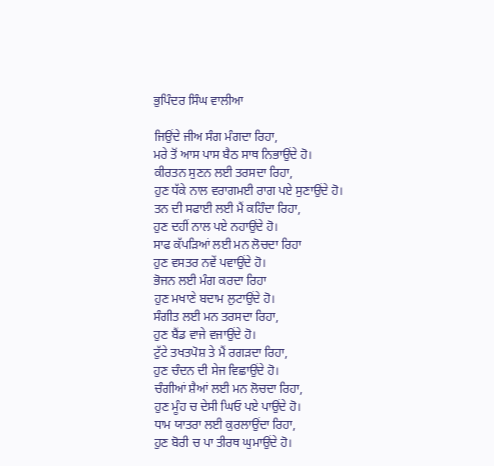ਭੁਪਿੰਦਰ ਸਿੰਘ ਵਾਲੀਆ

ਜਿਉਂਦੇ ਜੀਅ ਸੰਗ ਮੰਗਦਾ ਰਿਹਾ,
ਮਰੇ ਤੋਂ ਆਸ ਪਾਸ ਬੈਠ ਸਾਥ ਨਿਭਾਉਂਦੇ ਹੋ।
ਕੀਰਤਨ ਸੁਣਨ ਲਈ ਤਰਸਦਾ ਰਿਹਾ,
ਹੁਣ ਧੱਕੇ ਨਾਲ ਵਰਾਗਮਈ ਰਾਗ ਪਏ ਸੁਣਾਉਂਦੇ ਹੋ।
ਤਨ ਦੀ ਸਫਾਈ ਲਈ ਮੈਂ ਕਹਿੰਦਾ ਰਿਹਾ,
ਹੁਣ ਦਹੀਂ ਨਾਲ ਪਏ ਨਹਾਉਂਦੇ ਹੋ।
ਸਾਫ ਕੱਪੜਿਆਂ ਲਈ ਮਨ ਲੋਚਦਾ ਰਿਹਾ
ਹੁਣ ਵਸਤਰ ਨਵੇਂ ਪਵਾਉਂਦੇ ਹੋ।
ਭੋਜਨ ਲਈ ਮੰਗ ਕਰਦਾ ਰਿਹਾ
ਹੁਣ ਮਖਾਣੇ ਬਦਾਮ ਲੁਟਾਉਂਦੇ ਹੋ।
ਸੰਗੀਤ ਲਈ ਮਨ ਤਰਸਦਾ ਰਿਹਾ,
ਹੁਣ ਬੈਂਡ ਵਾਜੇ ਵਜਾਉਂਦੇ ਹੋ।
ਟੁੱਟੇ ਤਖਤਪੋਸ਼ ਤੇ ਮੈਂ ਰਗੜਦਾ ਰਿਹਾ,
ਹੁਣ ਚੰਦਨ ਦੀ ਸੇਜ ਵਿਛਾਉਂਦੇ ਹੋ।
ਚੰਗੀਆਂ ਸ਼ੈਆਂ ਲਈ ਮਨ ਲੋਚਦਾ ਰਿਹਾ,
ਹੁਣ ਮੂੰਹ ਚ ਦੇਸੀ ਘਿਓ ਪਏ ਪਾਉਂਦੇ ਹੋ।
ਧਾਮ ਯਾਤਰਾ ਲਈ ਕੁਰਲਾਉਂਦਾ ਰਿਹਾ,
ਹੁਣ ਬੋਰੀ ਚ ਪਾ ਤੀਰਥ ਘੁਮਾਉਂਦੇ ਹੋ।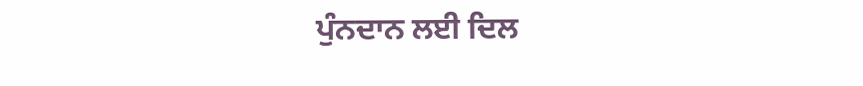ਪੁੰਨਦਾਨ ਲਈ ਦਿਲ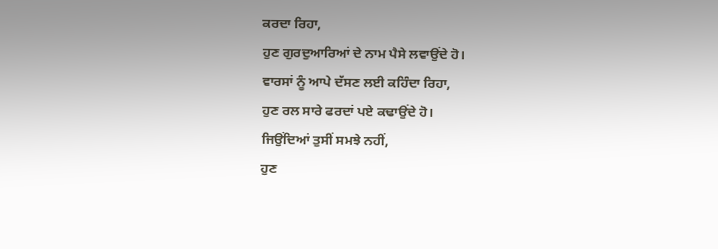ਕਰਦਾ ਰਿਹਾ,
ਹੁਣ ਗੁਰਦੁਆਰਿਆਂ ਦੇ ਨਾਮ ਪੈਸੇ ਲਵਾਉਂਦੇ ਹੋ।
ਵਾਰਸਾਂ ਨੂੰ ਆਪੇ ਦੱਸਣ ਲਈ ਕਹਿੰਦਾ ਰਿਹਾ,
ਹੁਣ ਰਲ ਸਾਰੇ ਫਰਦਾਂ ਪਏ ਕਢਾਉਂਦੇ ਹੋ।
ਜਿਉਂਦਿਆਂ ਤੁਸੀਂ ਸਮਝੇ ਨਹੀਂ,
ਹੁਣ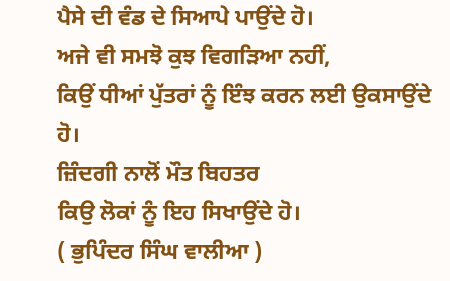ਪੈਸੇ ਦੀ ਵੰਡ ਦੇ ਸਿਆਪੇ ਪਾਉਂਦੇ ਹੋ।
ਅਜੇ ਵੀ ਸਮਝੋ ਕੁਝ ਵਿਗੜਿਆ ਨਹੀਂ,
ਕਿਉਂ ਧੀਆਂ ਪੁੱਤਰਾਂ ਨੂੰ ਇੰਝ ਕਰਨ ਲਈ ਉਕਸਾਉਂਦੇ ਹੋ।
ਜ਼ਿੰਦਗੀ ਨਾਲੋਂ ਮੌਤ ਬਿਹਤਰ
ਕਿਉ ਲੋਕਾਂ ਨੂੰ ਇਹ ਸਿਖਾਉਂਦੇ ਹੋ।
( ਭੁਪਿੰਦਰ ਸਿੰਘ ਵਾਲੀਆ )